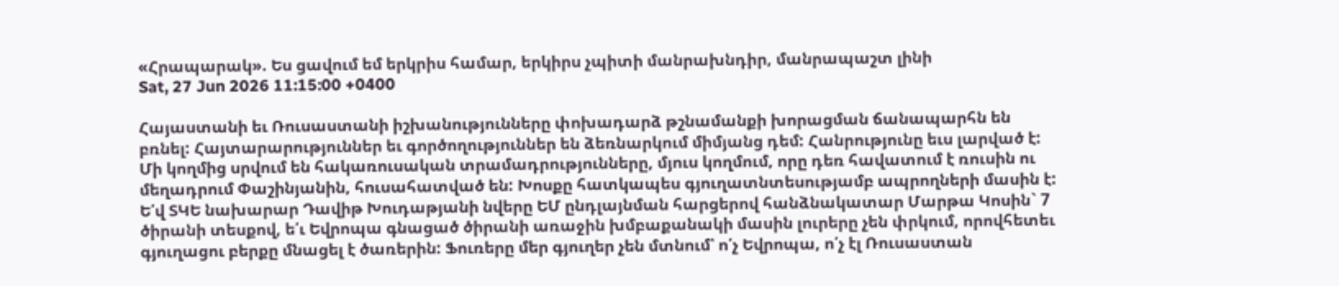«Հրապարակ». Ես ցավում եմ երկրիս համար, երկիրս չպիտի մանրախնդիր, մանրապաշտ լինի
Sat, 27 Jun 2026 11:15:00 +0400

Հայաստանի եւ Ռուսաստանի իշխանությունները փոխադարձ թշնամանքի խորացման ճանապարհն են բռնել: Հայտարարություններ եւ գործողություններ են ձեռնարկում միմյանց դեմ: Հանրությունը եւս լարված է: Մի կողմից սրվում են հակառուսական տրամադրությունները, մյուս կողմում, որը դեռ հավատում է ռուսին ու մեղադրում Փաշինյանին, հուսահատված են: Խոսքը հատկապես գյուղատնտեսությամբ ապրողների մասին է: Ե՛վ ՏԿԵ նախարար Դավիթ Խուդաթյանի նվերը ԵՄ ընդլայնման հարցերով հանձնակատար Մարթա Կոսին` 7 ծիրանի տեսքով, ե՛ւ Եվրոպա գնացած ծիրանի առաջին խմբաքանակի մասին լուրերը չեն փրկում, որովհետեւ գյուղացու բերքը մնացել է ծառերին: Ֆուռերը մեր գյուղեր չեն մտնում՝ ո՛չ Եվրոպա, ո՛չ էլ Ռուսաստան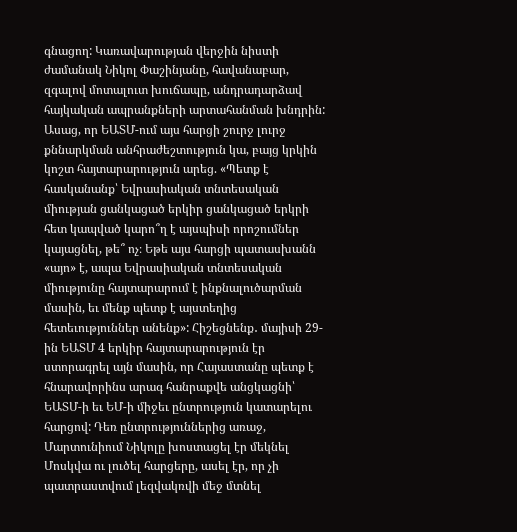գնացող: Կառավարության վերջին նիստի ժամանակ Նիկոլ Փաշինյանը, հավանաբար, զգալով մոտալուտ խուճապը, անդրադարձավ հայկական ապրանքների արտահանման խնդրին: Ասաց, որ ԵԱՏՄ-ում այս հարցի շուրջ լուրջ քննարկման անհրաժեշտություն կա, բայց կրկին կոշտ հայտարարություն արեց. «Պետք է հասկանանք՝ Եվրասիական տնտեսական միության ցանկացած երկիր ցանկացած երկրի հետ կապված կարո՞ղ է այսպիսի որոշումներ կայացնել, թե՞ ոչ։ Եթե այս հարցի պատասխանն «այո» է, ապա Եվրասիական տնտեսական միությունը հայտարարում է ինքնալուծարման մասին, եւ մենք պետք է այստեղից հետեւություններ անենք»: Հիշեցնենք․ մայիսի 29-ին ԵԱՏՄ 4 երկիր հայտարարություն էր ստորագրել այն մասին, որ Հայաստանը պետք է հնարավորինս արագ հանրաքվե անցկացնի՝ ԵԱՏՄ-ի եւ ԵՄ-ի միջեւ ընտրություն կատարելու հարցով: Դեռ ընտրություններից առաջ, Մարտունիում Նիկոլը խոստացել էր մեկնել Մոսկվա ու լուծել հարցերը, ասել էր, որ չի պատրաստվում լեզվակռվի մեջ մտնել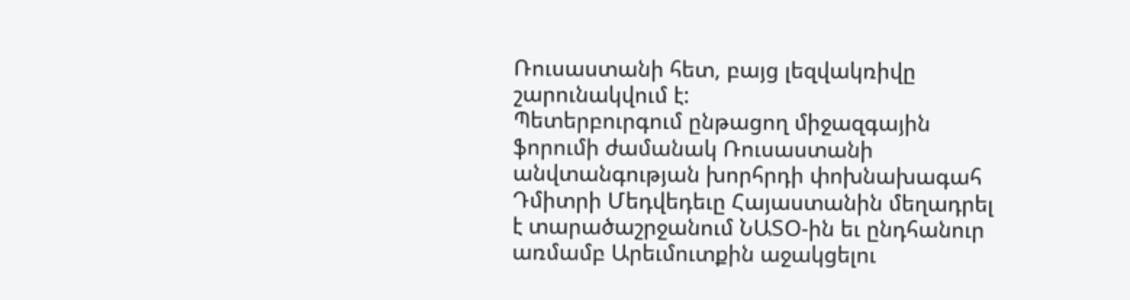Ռուսաստանի հետ, բայց լեզվակռիվը շարունակվում է:
Պետերբուրգում ընթացող միջազգային ֆորումի ժամանակ Ռուսաստանի անվտանգության խորհրդի փոխնախագահ Դմիտրի Մեդվեդեւը Հայաստանին մեղադրել է տարածաշրջանում ՆԱՏՕ-ին եւ ընդհանուր առմամբ Արեւմուտքին աջակցելու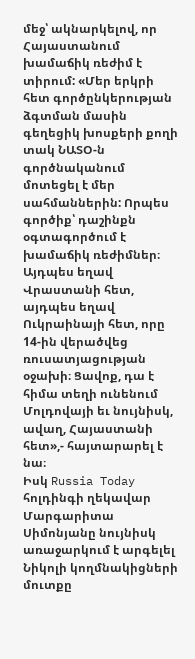մեջ՝ ակնարկելով, որ Հայաստանում խամաճիկ ռեժիմ է տիրում: «Մեր երկրի հետ գործընկերության ձգտման մասին գեղեցիկ խոսքերի քողի տակ ՆԱՏՕ-ն գործնականում մոտեցել է մեր սահմաններին: Որպես գործիք՝ դաշինքն օգտագործում է խամաճիկ ռեժիմներ։ Այդպես եղավ Վրաստանի հետ, այդպես եղավ Ուկրաինայի հետ, որը 14-ին վերածվեց ռուսատյացության օջախի։ Ցավոք, դա է հիմա տեղի ունենում Մոլդովայի եւ նույնիսկ, ավաղ, Հայաստանի հետ»,- հայտարարել է նա։
Իսկ Russia Today հոլդինգի ղեկավար Մարգարիտա Սիմոնյանը նույնիսկ առաջարկում է արգելել Նիկոլի կողմնակիցների մուտքը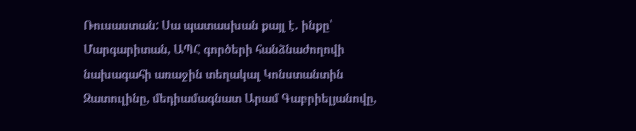Ռուսաստան: Սա պատասխան քայլ է․ ինքը՝ Մարգարիտան, ԱՊՀ գործերի հանձնաժողովի նախագահի առաջին տեղակալ Կոնստանտին Զատուլինը, մեդիամագնատ Արամ Գաբրիելյանովը,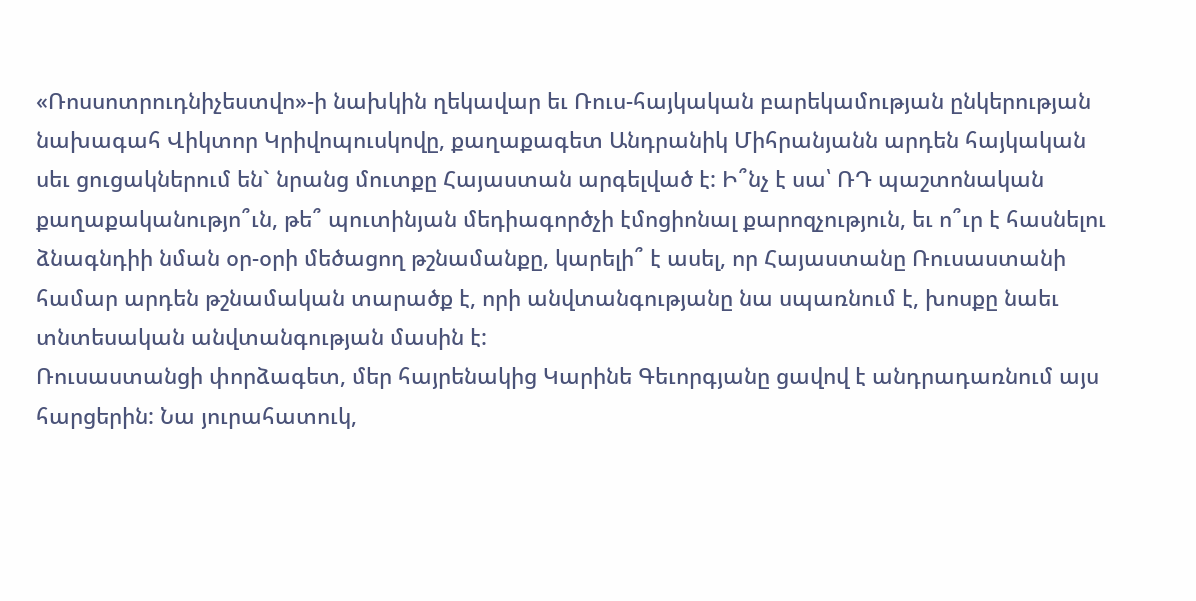«Ռոսսոտրուդնիչեստվո»-ի նախկին ղեկավար եւ Ռուս-հայկական բարեկամության ընկերության նախագահ Վիկտոր Կրիվոպուսկովը, քաղաքագետ Անդրանիկ Միհրանյանն արդեն հայկական սեւ ցուցակներում են` նրանց մուտքը Հայաստան արգելված է: Ի՞նչ է սա՝ ՌԴ պաշտոնական քաղաքականությո՞ւն, թե՞ պուտինյան մեդիագործչի էմոցիոնալ քարոզչություն, եւ ո՞ւր է հասնելու ձնագնդիի նման օր-օրի մեծացող թշնամանքը, կարելի՞ է ասել, որ Հայաստանը Ռուսաստանի համար արդեն թշնամական տարածք է, որի անվտանգությանը նա սպառնում է, խոսքը նաեւ տնտեսական անվտանգության մասին է:
Ռուսաստանցի փորձագետ, մեր հայրենակից Կարինե Գեւորգյանը ցավով է անդրադառնում այս հարցերին: Նա յուրահատուկ,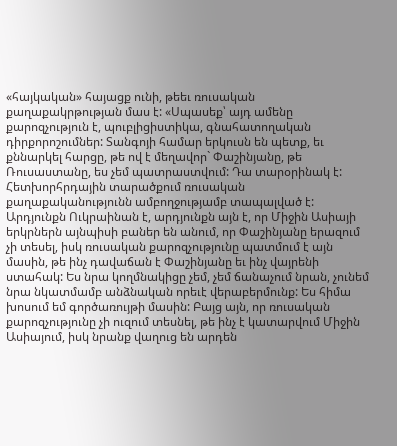«հայկական» հայացք ունի, թեեւ ռուսական քաղաքակրթության մաս է: «Սպասեք՝ այդ ամենը քարոզչություն է, պուբլիցիստիկա, գնահատողական դիրքորոշումներ: Տանգոյի համար երկուսն են պետք, եւ քննարկել հարցը, թե ով է մեղավոր` Փաշինյանը, թե Ռուսաստանը, ես չեմ պատրաստվում: Դա տարօրինակ է: Հետխորհրդային տարածքում ռուսական քաղաքականությունն ամբողջությամբ տապալված է: Արդյունքն Ուկրաինան է, արդյունքն այն է, որ Միջին Ասիայի երկրներն այնպիսի բաներ են անում, որ Փաշինյանը երազում չի տեսել, իսկ ռուսական քարոզչությունը պատմում է այն մասին, թե ինչ դավաճան է Փաշինյանը եւ ինչ վայրենի ստահակ: Ես նրա կողմնակիցը չեմ, չեմ ճանաչում նրան, չունեմ նրա նկատմամբ անձնական որեւէ վերաբերմունք: Ես հիմա խոսում եմ գործառույթի մասին: Բայց այն, որ ռուսական քարոզչությունը չի ուզում տեսնել, թե ինչ է կատարվում Միջին Ասիայում, իսկ նրանք վաղուց են արդեն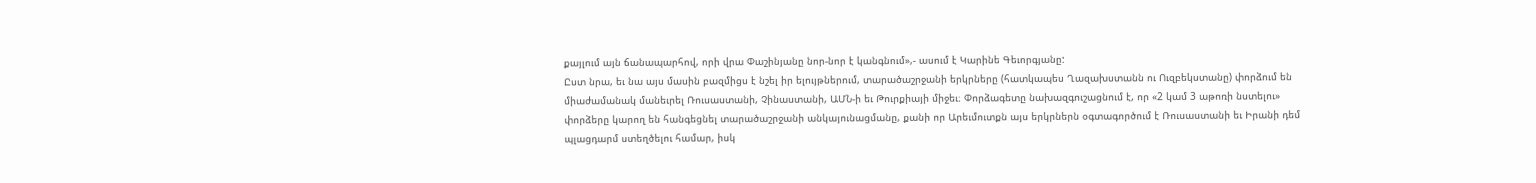քայլում այն ճանապարհով, որի վրա Փաշինյանը նոր-նոր է կանգնում»,- ասում է Կարինե Գեւորգյանը:
Ըստ նրա, եւ նա այս մասին բազմիցս է նշել իր ելույթներում, տարածաշրջանի երկրները (հատկապես Ղազախստանն ու Ուզբեկստանը) փորձում են միաժամանակ մանեւրել Ռուսաստանի, Չինաստանի, ԱՄՆ-ի եւ Թուրքիայի միջեւ։ Փորձագետը նախազգուշացնում է, որ «2 կամ 3 աթոռի նստելու» փորձերը կարող են հանգեցնել տարածաշրջանի անկայունացմանը, քանի որ Արեւմուտքն այս երկրներն օգտագործում է Ռուսաստանի եւ Իրանի դեմ պլացդարմ ստեղծելու համար, իսկ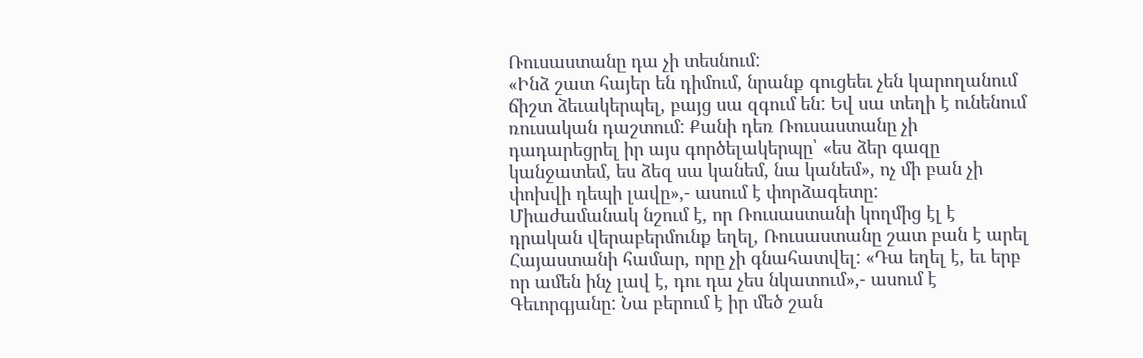Ռուսաստանը դա չի տեսնում:
«Ինձ շատ հայեր են դիմում, նրանք գուցեեւ չեն կարողանում ճիշտ ձեւակերպել, բայց սա զգում են: Եվ սա տեղի է ունենում ռուսական դաշտում: Քանի դեռ Ռուսաստանը չի դադարեցրել իր այս գործելակերպը՝ «ես ձեր գազը կանջատեմ, ես ձեզ սա կանեմ, նա կանեմ», ոչ մի բան չի փոխվի դեպի լավը»,- ասում է փորձագետը:
Միաժամանակ նշում է, որ Ռուսաստանի կողմից էլ է դրական վերաբերմունք եղել, Ռուսաստանը շատ բան է արել Հայաստանի համար, որը չի գնահատվել: «Դա եղել է, եւ երբ որ ամեն ինչ լավ է, դու դա չես նկատում»,- ասում է Գեւորգյանը: Նա բերում է իր մեծ շան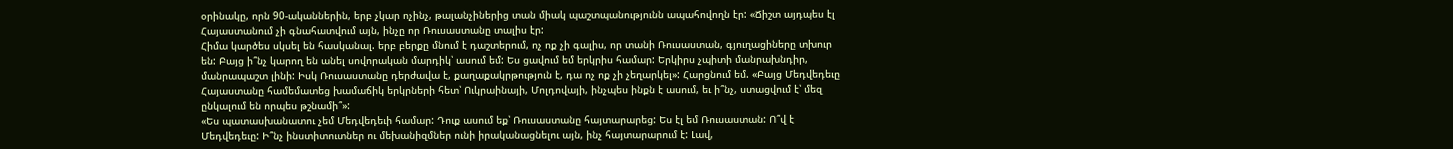օրինակը, որն 90-ականներին, երբ չկար ոչինչ, թալանչիներից տան միակ պաշտպանությունն ապահովողն էր: «Ճիշտ այդպես էլ Հայաստանում չի գնահատվում այն, ինչը որ Ռուսաստանը տալիս էր:
Հիմա կարծես սկսել են հասկանալ. երբ բերքը մնում է դաշտերում, ոչ ոք չի գալիս, որ տանի Ռուսաստան, գյուղացիները տխուր են: Բայց ի՞նչ կարող են անել սովորական մարդիկ՝ ասում եմ: Ես ցավում եմ երկրիս համար: Երկիրս չպիտի մանրախնդիր, մանրապաշտ լինի: Իսկ Ռուսաստանը դերժավա է, քաղաքակրթություն է, դա ոչ ոք չի չեղարկել»: Հարցնում եմ. «Բայց Մեդվեդեւը Հայաստանը համեմատեց խամաճիկ երկրների հետ՝ Ուկրաինայի, Մոլդովայի, ինչպես ինքն է ասում, եւ ի՞նչ, ստացվում է՝ մեզ ընկալում են որպես թշնամի՞»:
«Ես պատասխանատու չեմ Մեդվեդեւի համար: Դուք ասում եք՝ Ռուսաստանը հայտարարեց: Ես էլ եմ Ռուսաստան: Ո՞վ է Մեդվեդեւը: Ի՞նչ ինստիտուտներ ու մեխանիզմներ ունի իրականացնելու այն, ինչ հայտարարում է: Լավ,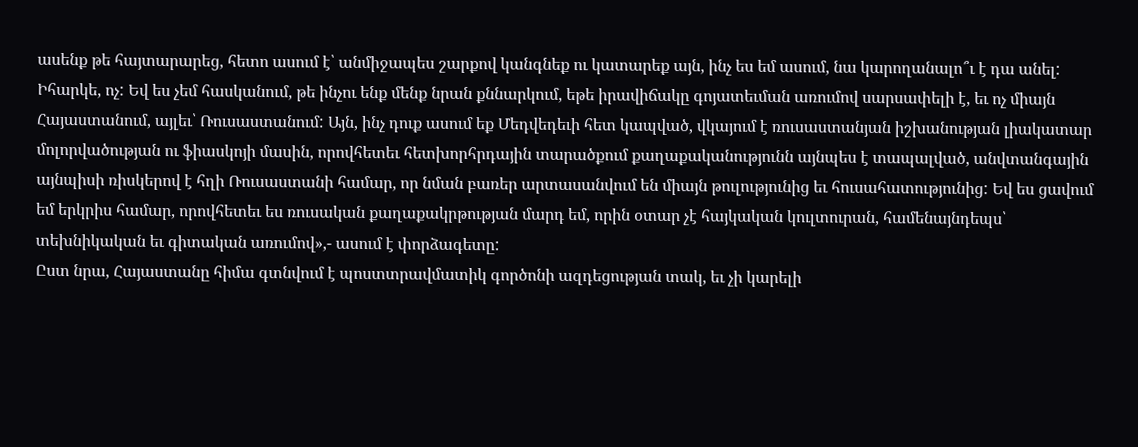ասենք թե հայտարարեց, հետո ասում է՝ անմիջապես շարքով կանգնեք ու կատարեք այն, ինչ ես եմ ասում, նա կարողանալո՞ւ է դա անել: Իհարկե, ոչ: Եվ ես չեմ հասկանում, թե ինչու ենք մենք նրան քննարկում, եթե իրավիճակը գոյատեւման առումով սարսափելի է, եւ ոչ միայն Հայաստանում, այլեւ՝ Ռուսաստանում: Այն, ինչ դուք ասում եք Մեդվեդեւի հետ կապված, վկայում է ռուսաստանյան իշխանության լիակատար մոլորվածության ու ֆիասկոյի մասին, որովհետեւ հետխորհրդային տարածքում քաղաքականությունն այնպես է տապալված, անվտանգային այնպիսի ռիսկերով է հղի Ռուսաստանի համար, որ նման բառեր արտասանվում են միայն թուլությունից եւ հուսահատությունից: Եվ ես ցավում եմ երկրիս համար, որովհետեւ ես ռուսական քաղաքակրթության մարդ եմ, որին օտար չէ հայկական կուլտուրան, համենայնդեպս՝ տեխնիկական եւ գիտական առումով»,- ասում է փորձագետը:
Ըստ նրա, Հայաստանը հիմա գտնվում է պոստտրավմատիկ գործոնի ազդեցության տակ, եւ չի կարելի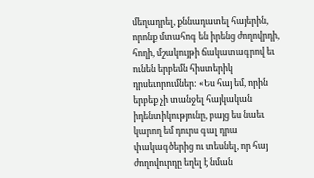մեղադրել, քննադատել հայերին, որոնք մտահոգ են իրենց ժողովրդի, հողի, մշակույթի ճակատագրով եւ ունեն երբեմն հիստերիկ դրսեւորումներ: «Ես հայ եմ, որին երբեք չի տանջել հայկական իդենտիկությունը, բայց ես նաեւ կարող եմ դուրս գալ դրա փակագծերից ու տեսնել, որ հայ ժողովուրդը եղել է նման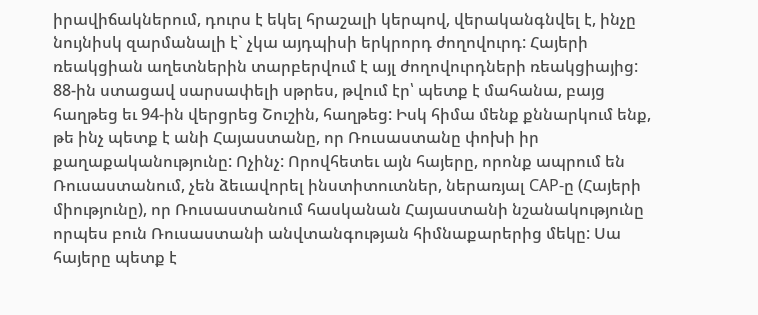իրավիճակներում, դուրս է եկել հրաշալի կերպով, վերականգնվել է, ինչը նույնիսկ զարմանալի է` չկա այդպիսի երկրորդ ժողովուրդ: Հայերի ռեակցիան աղետներին տարբերվում է այլ ժողովուրդների ռեակցիայից: 88-ին ստացավ սարսափելի սթրես, թվում էր՝ պետք է մահանա, բայց հաղթեց եւ 94-ին վերցրեց Շուշին, հաղթեց: Իսկ հիմա մենք քննարկում ենք, թե ինչ պետք է անի Հայաստանը, որ Ռուսաստանը փոխի իր քաղաքականությունը: Ոչինչ: Որովհետեւ այն հայերը, որոնք ապրում են Ռուսաստանում, չեն ձեւավորել ինստիտուտներ, ներառյալ САР-ը (Հայերի միությունը), որ Ռուսաստանում հասկանան Հայաստանի նշանակությունը որպես բուն Ռուսաստանի անվտանգության հիմնաքարերից մեկը: Սա հայերը պետք է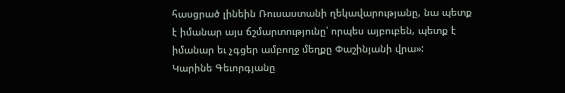հասցրած լինեին Ռուսաստանի ղեկավարությանը, նա պետք է իմանար այս ճշմարտությունը՝ որպես այբուբեն, պետք է իմանար եւ չգցեր ամբողջ մեղքը Փաշինյանի վրա»:
Կարինե Գեւորգյանը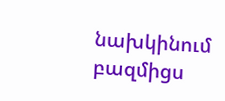նախկինում բազմիցս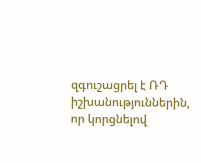զգուշացրել է ՌԴ իշխանություններին, որ կորցնելով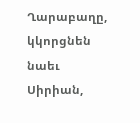Ղարաբաղը, կկորցնեն նաեւ Սիրիան,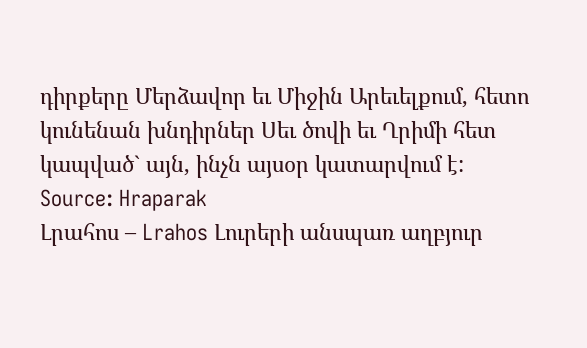դիրքերը Մերձավոր եւ Միջին Արեւելքում, հետո կունենան խնդիրներ Սեւ ծովի եւ Ղրիմի հետ կապված` այն, ինչն այսօր կատարվում է:
Source: Hraparak
Լրահոս – Lrahos Լուրերի անսպառ աղբյուր